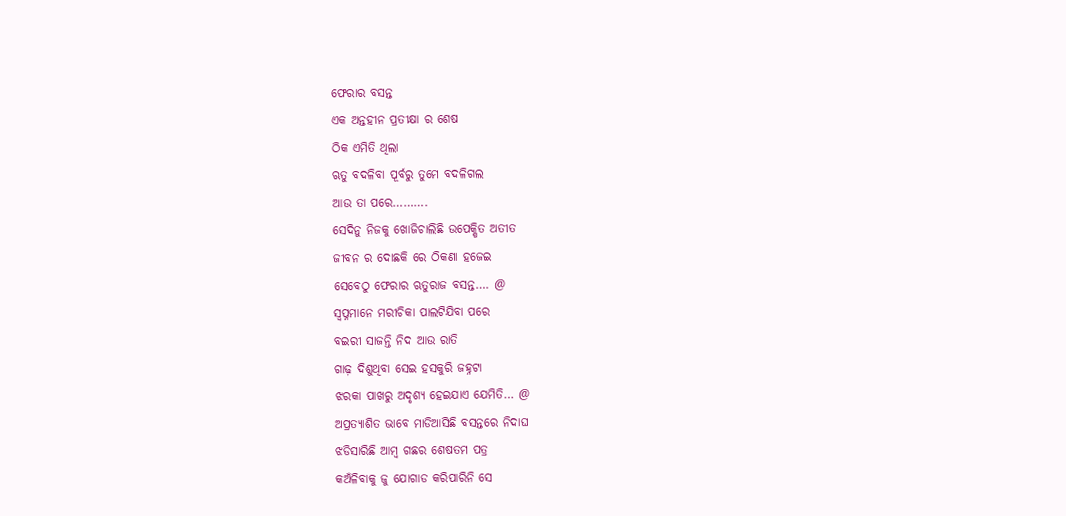ଫେରାର ବସନ୍ତ
ଏକ ଅନ୍ତହୀନ ପ୍ରତୀକ୍ଷା ର ଶେଷ
ଠିକ ଏମିତି ଥିଲା
ଋତୁ ବଦଳିବା ପୂର୍ବରୁ ତୁମେ ବଦଳିଗଲ
ଆଉ ତା ପରେ……….
ସେଦିନୁ ନିଜକୁ ଖୋଜିଚାଲିଛି ଉପେକ୍ଷିତ ଅତୀତ
ଜୀବନ ର ଦୋଛକି ରେ ଠିକଣା ହଜେଇ
ସେବେଠୁ ଫେରାର ଋତୁରାଜ ବସନ୍ତ…. @
ସ୍ବପ୍ନମାନେ ମରୀଚିକା ପାଲଟିଯିବା ପରେ
ବଇରୀ ସାଜନ୍ତି ନିଦ ଆଉ ରାତି
ଗାଢ଼ ଦିଶୁଥିବା ସେଇ ହସକୁରି ଜହ୍ନଟା
ଝରକା ପାଖରୁ ଅଦୃଶ୍ୟ ହେଇଯାଏ ଯେମିତି… @
ଅପ୍ରତ୍ୟାଶିତ ଭାବେ ମାଡିଆସିଛି ବସନ୍ତରେ ନିଦାଘ
ଝଡିସାରିଛି ଆମ୍ବ ଗଛର ଶେଷତମ ପତ୍ର
କଅଁଳିବାକୁ ଜୁ ଯୋଗାଡ କରିପାରିନି ସେ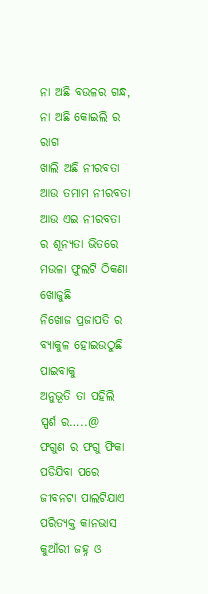ନା ଅଛି ବଉଳର ଗନ୍ଧ, ନା ଅଛି କୋଇଲି ର ରାଗ
ଖାଲି ଅଛି ନୀରବତା ଆଉ ତମାମ ନୀରବତା
ଆଉ ଏଇ ନୀରବତା ର ଶୂନ୍ୟତା ଭିତରେ
ମଉଳା ଫୁଲଟି ଠିକଣା ଖୋଜୁଛି
ନିଖୋଜ ପ୍ରଜାପତି ର
ବ୍ୟାକୁଳ ହୋଇଉଠୁଛି ପାଇବାକୁ
ଅନୁଭୂତି ତା ପହିଲି ସ୍ପର୍ଶ ର…..@
ଫଗୁଣ ର ଫଗୁ ଫିକା ପଡିଯିବା ପରେ
ଜୀବନଟା ପାଲଟିଯାଏ ପରିତ୍ୟକ୍ତ କାନଭାସ
କୁଆଁରୀ ଜହ୍ନ ଓ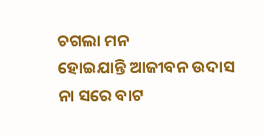ଚଗଲା ମନ
ହୋଇଯାନ୍ତି ଆଜୀବନ ଉଦାସ
ନା ସରେ ବାଟ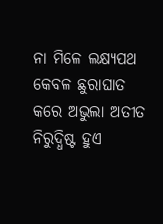ନା ମିଳେ ଲକ୍ଷ୍ୟପଥ
କେବଳ ଛୁରାଘାତ କରେ ଅଭୁଲା ଅତୀତ
ନିରୁଦ୍ଧିଷ୍ଟ ହୁଏ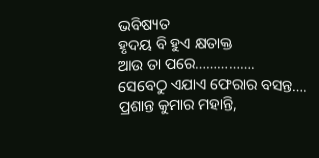ଭବିଷ୍ୟତ
ହୃଦୟ ବି ହୁଏ କ୍ଷତାକ୍ତ
ଆଉ ତା ପରେ…………….
ସେବେଠୁ ଏଯାଏ ଫେରାର ବସନ୍ତ….
ପ୍ରଶାନ୍ତ କୁମାର ମହାନ୍ତି,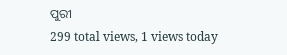ପୁରୀ
299 total views, 1 views today